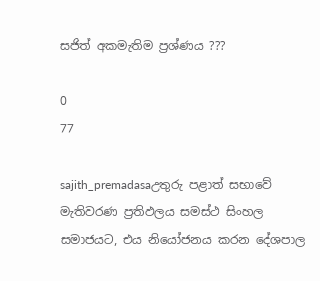සජිත් අකමැතිම ප්‍රශ්ණය ???

0
77

sajith_premadasaඋතුරු පළාත් සභාවේ මැතිවරණ ප්‍රතිඵලය සමස්ථ සිංහල සමාජයට, එය නියෝජනය කරන දේශපාල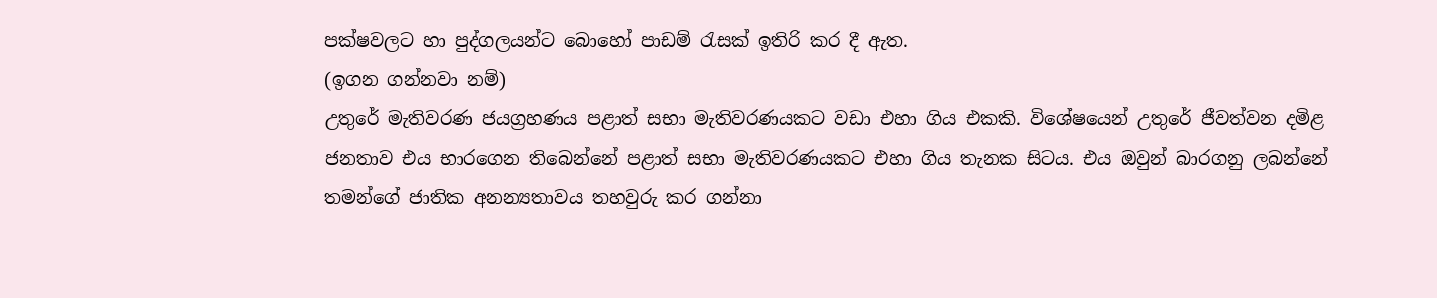පක්ෂවලට හා පුද්ගලයන්ට බොහෝ පාඩම් රැසක් ඉතිරි කර දී ඇත.
(ඉගන ගන්නවා නම්)
උතුරේ මැතිවරණ ජයග්‍රහණය පළාත් සභා මැතිවරණයකට වඩා එහා ගිය එකකි. විශේෂයෙන් උතුරේ ජීවත්වන දමිළ ජනතාව එය භාරගෙන තිබෙන්නේ පළාත් සභා මැතිවරණයකට එහා ගිය තැනක සිටය. එය ඔවුන් බාරගනු ලබන්නේ තමන්ගේ ජාතික අනන්‍යතාවය තහවුරු කර ගන්නා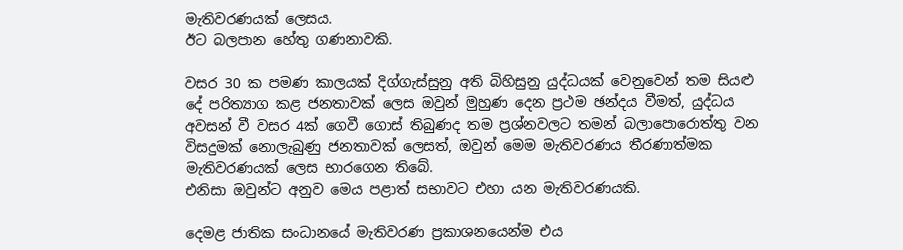මැතිවරණයක් ලෙසය.
ඊට බලපාන හේතු ගණනාවකි.

වසර 30 ක පමණ කාලයක් දිග්ගැස්සුනු අති බිහිසුනු යුද්ධයක් වෙනුවෙන් තම සියළු දේ පරිත්‍යාග කළ ජනතාවක් ලෙස ඔවුන් මුහුණ දෙන ප්‍රථම ඡන්දය වීමත්, යුද්ධය අවසන් වී වසර 4ක් ගෙවී ගොස් තිබුණද තම ප්‍රශ්නවලට තමන් බලාපොරොත්තු වන විසදුමක් නොලැබුණු ජනතාවක් ලෙසත්, ඔවුන් මෙම මැතිවරණය තීරණාත්මක මැතිවරණයක් ලෙස භාරගෙන තිබේ.
එනිසා ඔවුන්ට අනුව මෙය පළාත් සභාවට එහා යන මැතිවරණයකි.

දෙමළ ජාතික සංධානයේ මැතිවරණ ප්‍රකාශනයෙන්ම එය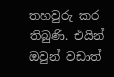තහවුරු කර තිබුණි. එයින් ඔවුන් වඩාත්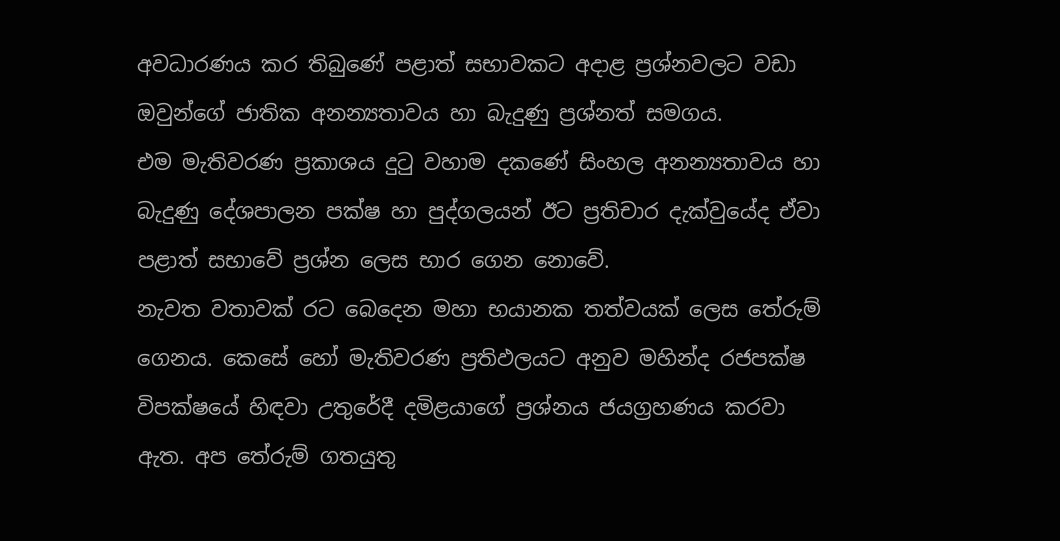අවධාරණය කර තිබුණේ පළාත් සභාවකට අදාළ ප්‍රශ්නවලට වඩා ඔවුන්ගේ ජාතික අනන්‍යතාවය හා බැදුණු ප්‍රශ්නත් සමගය.
එම මැතිවරණ ප්‍රකාශය දුටු වහාම දකණේ සිංහල අනන්‍යතාවය හා බැදුණු දේශපාලන පක්ෂ හා පුද්ගලයන් ඊට ප්‍රතිචාර දැක්වුයේද ඒවා පළාත් සභාවේ ප්‍රශ්න ලෙස භාර ගෙන නොවේ.
නැවත වතාවක් රට බෙදෙන මහා භයානක තත්වයක් ලෙස තේරුම් ගෙනය. කෙසේ හෝ මැතිවරණ ප්‍රතිඵලයට අනුව මහින්ද රජපක්ෂ විපක්ෂයේ හිඳවා උතුරේදී දමිළයාගේ ප්‍රශ්නය ජයග්‍රහණය කරවා ඇත. අප තේරුම් ගතයුතු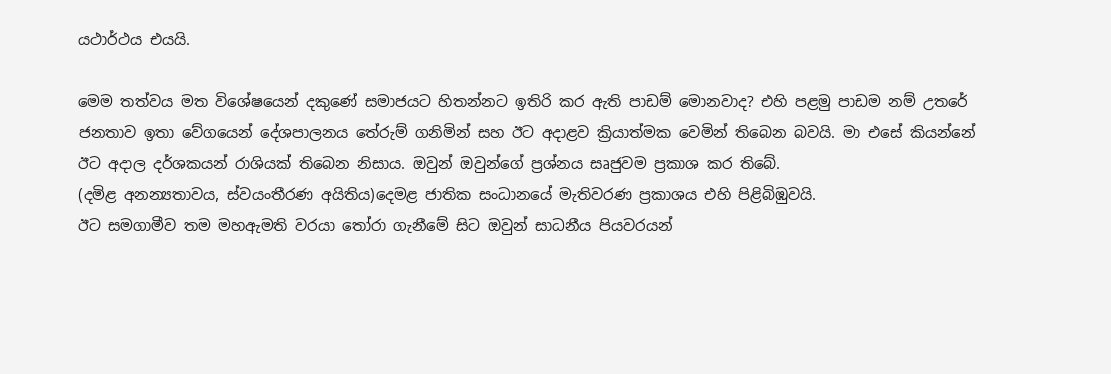යථාර්ථය එයයි.

මෙම තත්වය මත විශේෂයෙන් දකුණේ සමාජයට හිතන්නට ඉතිරි කර ඇති පාඩම් මොනවාද? එහි පළමු පාඩම නම් උතරේ ජනතාව ඉතා වේගයෙන් දේශපාලනය තේරුම් ගනිමින් සහ ඊට අදාළව ක්‍රියාත්මක වෙමින් තිබෙන බවයි. මා එසේ කියන්නේ ඊට අදාල දර්ශකයන් රාශියක් තිබෙන නිසාය. ඔවුන් ඔවුන්ගේ ප්‍රශ්නය සෘජුවම ප්‍රකාශ කර තිබේ.
(දමිළ අනන්‍යතාවය, ස්වයංතීරණ අයිතිය)දෙමළ ජාතික සංධානයේ මැතිවරණ ප්‍රකාශය එහි පිළිබිඹුවයි.
ඊට සමගාමීව තම මහඇමති වරයා තෝරා ගැනීමේ සිට ඔවුන් සාධනීය පියවරයන්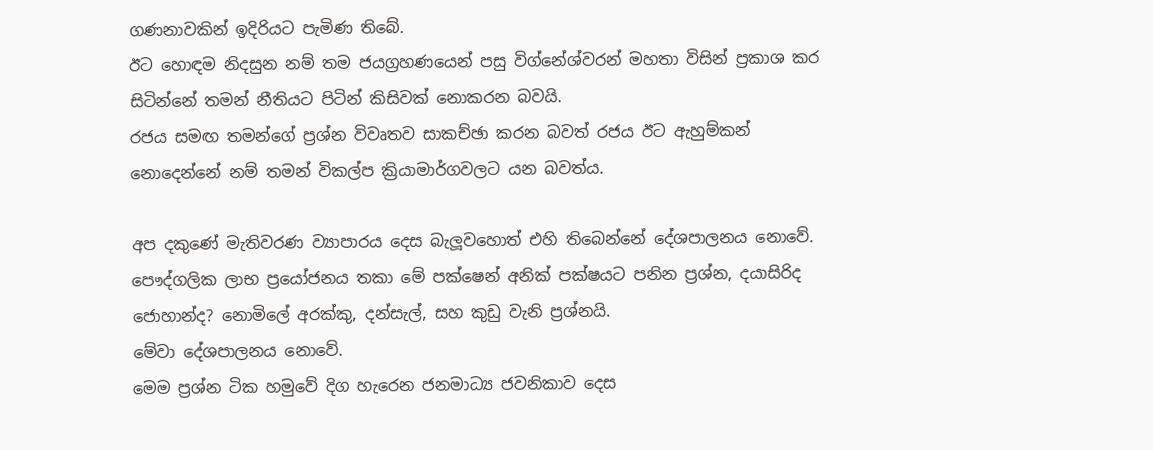ගණනාවකින් ඉදිරියට පැමිණ තිබේ.
ඊට හොඳම නිදසුන නම් තම ජයග්‍රහණයෙන් පසු විග්නේශ්වරන් මහතා විසින් ප්‍රකාශ කර සිටින්නේ තමන් නීතියට පිටින් කිසිවක් නොකරන බවයි.
රජය සමඟ තමන්ගේ ප්‍රශ්න විවෘතව සාකච්ඡා කරන බවත් රජය ඊට ඇහුම්කන් නොදෙන්නේ නම් තමන් විකල්ප ක්‍රියාමාර්ගවලට යන බවත්ය.

අප දකුණේ මැතිවරණ ව්‍යාපාරය දෙස බැලූවහොත් එහි තිබෙන්නේ දේශපාලනය නොවේ. පෞද්ගලික ලාභ ප්‍රයෝජනය තකා මේ පක්ෂෙන් අනික් පක්ෂයට පනින ප්‍රශ්න, දයාසිරිද ජොහාන්ද? නොමිලේ අරක්කු, දන්සැල්, සහ කුඩු වැනි ප්‍රශ්නයි.
මේවා දේශපාලනය නොවේ.
මෙම ප්‍රශ්න ටික හමුවේ දිග හැරෙන ජනමාධ්‍ය ජවනිකාව දෙස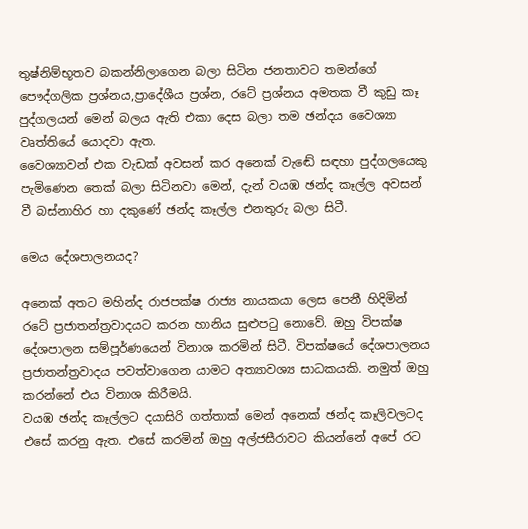තුෂ්නිම්භූතව බකන්නිලාගෙන බලා සිටින ජනතාවට තමන්ගේ පෞද්ගලික ප්‍රශ්නය,ප්‍රාදේශීය ප්‍රශ්න, රටේ ප්‍රශ්නය අමතක වී කුඩු කෑ පුද්ගලයන් මෙන් බලය ඇති එකා දෙස බලා තම ඡන්දය වෛශ්‍යා වෘත්තියේ යොදවා ඇත.
වෛශ්‍යාවන් එක වැඩක් අවසන් කර අනෙක් වැඬේ සඳහා පුද්ගලයෙකු පැමිණෙන තෙක් බලා සිටිනවා මෙන්, දැන් වයඹ ඡන්ද කෑල්ල අවසන් වී බස්නාහිර හා දකුණේ ඡන්ද කෑල්ල එනතුරු බලා සිටී.

මෙය දේශපාලනයද?

අනෙක් අතට මහින්ද රාජපක්ෂ රාජ්‍ය නායකයා ලෙස පෙනී හිදිමින් රටේ ප්‍රජාතන්ත්‍රවාදයට කරන හානිය සුළුපටු නොවේ. ඔහු විපක්ෂ දේශපාලන සම්පූර්ණයෙන් විනාශ කරමින් සිටී. විපක්ෂයේ දේශපාලනය ප්‍රජාතන්ත්‍රවාදය පවත්වාගෙන යාමට අත්‍යාවශ්‍ය සාධකයකි. නමුත් ඔහු කරන්නේ එය විනාශ කිරීමයි.
වයඹ ඡන්ද කෑල්ලට දයාසිරි ගත්තාක් මෙන් අනෙක් ඡන්ද කෑලිවලටද එසේ කරනු ඇත. එසේ කරමින් ඔහු අල්ජසීරාවට කියන්නේ අපේ රට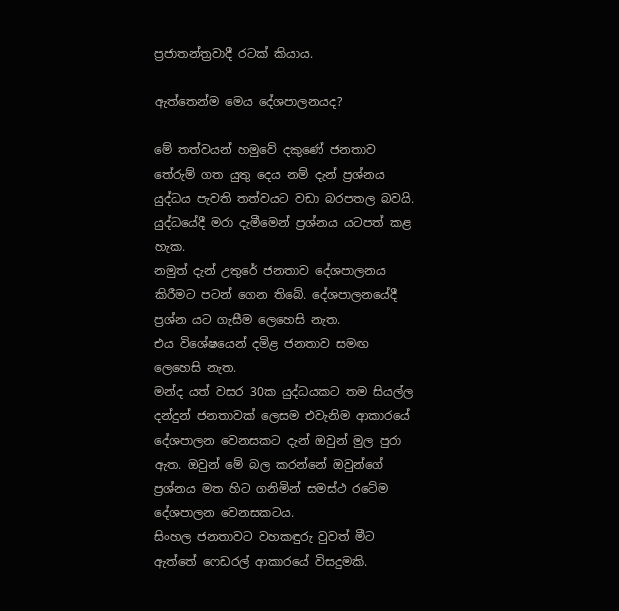ප්‍රජාතන්ත්‍රවාදී රටක් කියාය.

ඇත්තෙන්ම මෙය දේශපාලනයද?

මේ තත්වයන් හමුවේ දකුණේ ජනතාව තේරුම් ගත යුතු දෙය නම් දැන් ප්‍රශ්නය යුද්ධය පැවති තත්වයට වඩා බරපතල බවයි. යුද්ධයේදී මරා දැමීමෙන් ප්‍රශ්නය යටපත් කළ හැක.
නමුත් දැන් උතුරේ ජනතාව දේශපාලනය කිරීමට පටන් ගෙන තිබේ. දේශපාලනයේදී ප්‍රශ්න යට ගැසීම ලෙහෙසි නැත.
එය විශේෂයෙන් දමිළ ජනතාව සමඟ ලෙහෙසි නැත.
මන්ද යත් වසර 30ක යුද්ධයකට තම සියල්ල දන්දුන් ජනතාවක් ලෙසම එවැනිම ආකාරයේ දේශපාලන වෙනසකට දැන් ඔවුන් මුල පුරා ඇත. ඔවුන් මේ බල කරන්නේ ඔවුන්ගේ ප්‍රශ්නය මත හිට ගනිමින් සමස්ථ රටේම දේශපාලන වෙනසකටය.
සිංහල ජනතාවට වහකඳුරු වුවත් මීට ඇත්තේ ෆෙඩරල් ආකාරයේ විසදුමකි.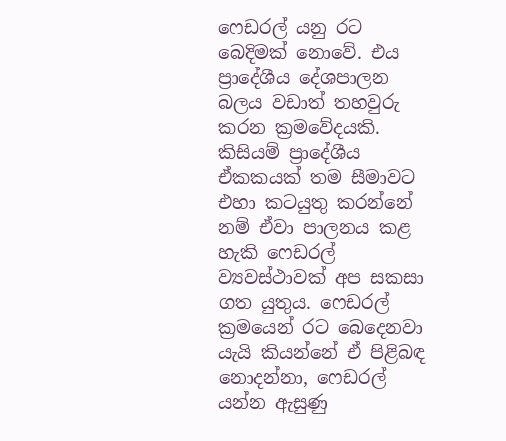ෆෙඩරල් යනු රට බෙදිමක් නොවේ. එය ප්‍රාදේශීය දේශපාලන බලය වඩාත් තහවුරු කරන ක්‍රමවේදයකි. කිසියම් ප්‍රාදේශීය ඒකකයක් තම සීමාවට එහා කටයුතු කරන්නේ නම් ඒවා පාලනය කළ හැකි ෆෙඩරල් ව්‍යවස්ථාවක් අප සකසා ගත යුතුය. ෆෙඩරල් ක්‍රමයෙන් රට බෙදෙනවා යැයි කියන්නේ ඒ පිළිබඳ නොදන්නා, ෆෙඩරල් යන්න ඇසුණු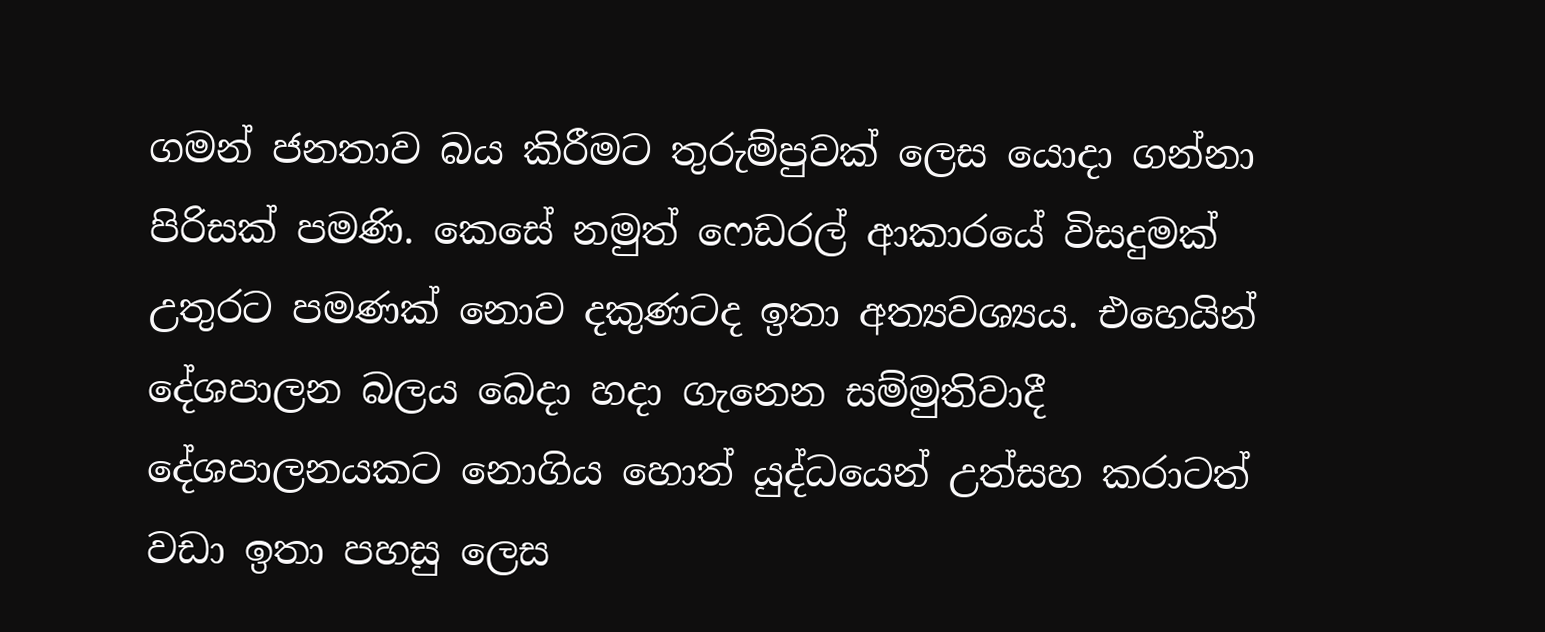ගමන් ජනතාව බය කිරීමට තුරුම්පුවක් ලෙස යොදා ගන්නා පිරිසක් පමණි. කෙසේ නමුත් ෆෙඩරල් ආකාරයේ විසදුමක් උතුරට පමණක් නොව දකුණටද ඉතා අත්‍යවශ්‍යය. එහෙයින් දේශපාලන බලය බෙදා හදා ගැනෙන සම්මුතිවාදී දේශපාලනයකට නොගිය හොත් යුද්ධයෙන් උත්සහ කරාටත් වඩා ඉතා පහසු ලෙස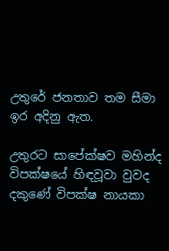උතුරේ ජනතාව තම සීමා ඉර අදිනු ඇත.

උතුරට සාපේක්ෂව මහින්ද විපක්ෂයේ හිඳවූවා වුවද දකුණේ විපක්ෂ නායකා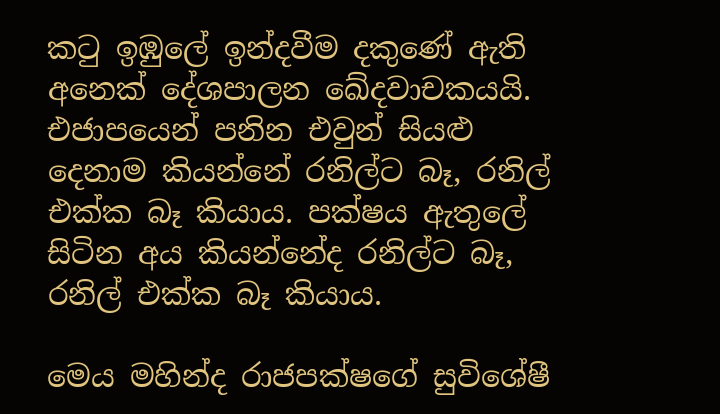කටු ඉඹුලේ ඉන්දවීම දකුණේ ඇති අනෙක් දේශපාලන ඛේදවාචකයයි. එජාපයෙන් පනින එවුන් සියළු දෙනාම කියන්නේ රනිල්ට බෑ, රනිල් එක්ක බෑ කියාය. පක්ෂය ඇතුලේ සිටින අය කියන්නේද රනිල්ට බෑ, රනිල් එක්ක බෑ කියාය.

මෙය මහින්ද රාජපක්ෂගේ සුවිශේෂී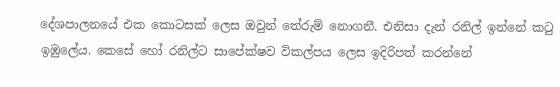දේශපාලනයේ එක කොටසක් ලෙස ඔවුන් තේරුම් නොගනී. එනිසා දැන් රනිල් ඉන්නේ කටු ඉඹුලේය. කෙසේ හෝ රනිල්ට සාපේක්ෂව විකල්පය ලෙස ඉදිරිපත් කරන්නේ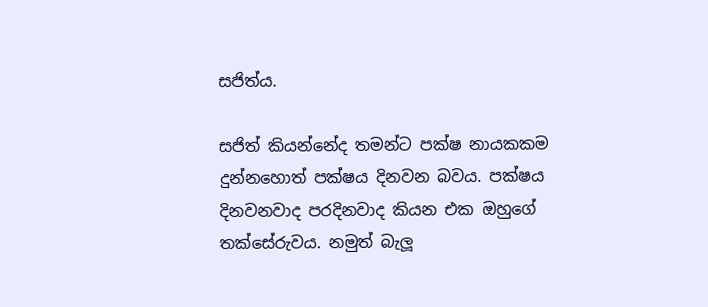සජිත්ය.

සජිත් කියන්නේද තමන්ට පක්ෂ නායකකම දුන්නහොත් පක්ෂය දිනවන බවය. පක්ෂය දිනවනවාද පරදිනවාද කියන එක ඔහුගේ තක්සේරුවය. නමුත් බැලූ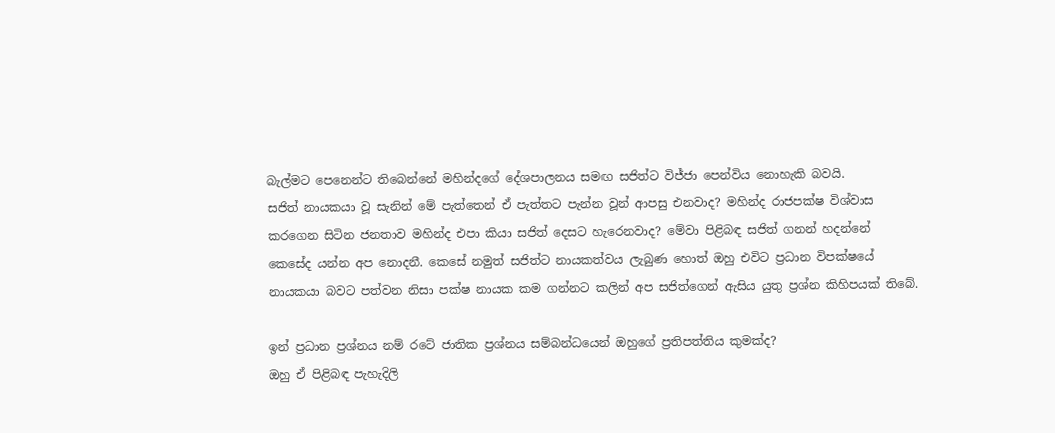බැල්මට පෙනෙන්ට තිබෙන්නේ මහින්දගේ දේශපාලනය සමඟ සජිත්ට විජ්ජා පෙන්විය නොහැකි බවයි.
සජිත් නායකයා වූ සැනින් මේ පැත්තෙන් ඒ පැත්තට පැන්න වූන් ආපසු එනවාද? මහින්ද රාජපක්ෂ විශ්වාස කරගෙන සිටින ජනතාව මහින්ද එපා කියා සජිත් දෙසට හැරෙනවාද? මේවා පිළිබඳ සජිත් ගනන් හදන්නේ කෙසේද යන්න අප නොදනී. කෙසේ නමුත් සජිත්ට නායකත්වය ලැබුණ හොත් ඔහු එවිට ප්‍රධාන විපක්ෂයේ නායකයා බවට පත්වන නිසා පක්ෂ නායක කම ගන්නට කලින් අප සජිත්ගෙන් ඇසිය යුතු ප්‍රශ්න කිහිපයක් තිබේ.

ඉන් ප්‍රධාන ප්‍රශ්නය නම් රටේ ජාතික ප්‍රශ්නය සම්බන්ධයෙන් ඔහුගේ ප්‍රතිපත්තිය කුමක්ද?
ඔහු ඒ පිළිබඳ පැහැදිලි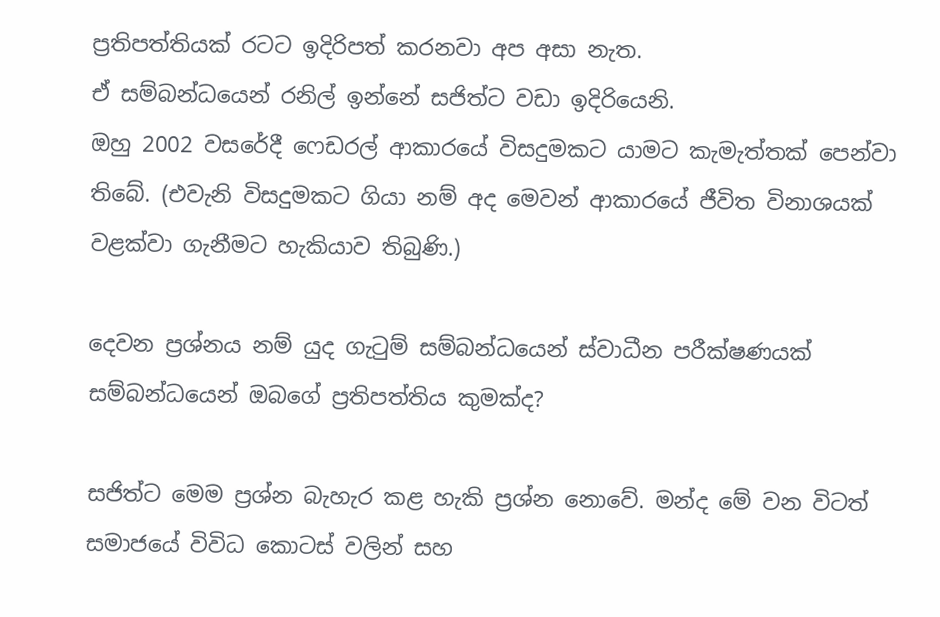ප්‍රතිපත්තියක් රටට ඉදිරිපත් කරනවා අප අසා නැත.
ඒ සම්බන්ධයෙන් රනිල් ඉන්නේ සජිත්ට වඩා ඉදිරියෙනි.
ඔහු 2002 වසරේදී ෆෙඩරල් ආකාරයේ විසදුමකට යාමට කැමැත්තක් පෙන්වා තිබේ. (එවැනි විසදුමකට ගියා නම් අද මෙවන් ආකාරයේ ජීවිත විනාශයක් වළක්වා ගැනීමට හැකියාව තිබුණි.)

දෙවන ප්‍රශ්නය නම් යුද ගැටුම් සම්බන්ධයෙන් ස්වාධීන පරීක්ෂණයක් සම්බන්ධයෙන් ඔබගේ ප්‍රතිපත්තිය කුමක්ද?

සජිත්ට මෙම ප්‍රශ්න බැහැර කළ හැකි ප්‍රශ්න නොවේ. මන්ද මේ වන විටත් සමාජයේ විවිධ කොටස් වලින් සහ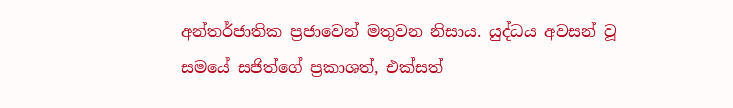අන්තර්ජාතික ප්‍රජාවෙන් මතුවන නිසාය. යුද්ධය අවසන් වූ සමයේ සජිත්ගේ ප්‍රකාශත්, එක්සත්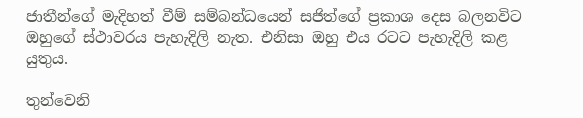ජාතීන්ගේ මැදිහත් වීම් සම්බන්ධයෙන් සජිත්ගේ ප්‍රකාශ දෙස බලනවිට ඔහුගේ ස්ථාවරය පැහැදිලි නැත. එනිසා ඔහු එය රටට පැහැදිලි කළ යුතුය.

තුන්වෙනි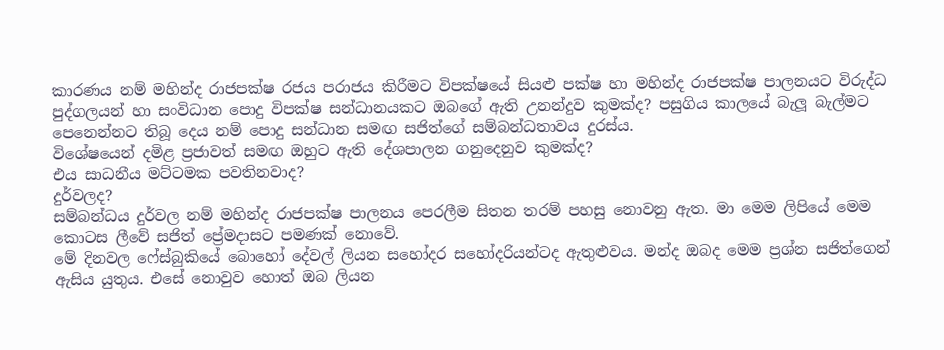කාරණය නම් මහින්ද රාජපක්ෂ රජය පරාජය කිරීමට විපක්ෂයේ සියළු පක්ෂ හා මහින්ද රාජපක්ෂ පාලනයට විරුද්ධ පුද්ගලයන් හා සංවිධාන පොදු විපක්ෂ සන්ධානයකට ඔබගේ ඇති උනන්දුව කුමක්ද? පසුගිය කාලයේ බැලූ බැල්මට පෙනෙන්නට තිබූ දෙය නම් පොදු සන්ධාන සමඟ සජිත්ගේ සම්බන්ධතාවය දුරස්ය.
විශේෂයෙන් දමිළ ප්‍රජාවත් සමඟ ඔහුට ඇති දේශපාලන ගනුදෙනුව කුමක්ද?
එය සාධනීය මට්ටමක පවතිනවාද?
දුර්වලද?
සම්බන්ධය දුර්වල නම් මහින්ද රාජපක්ෂ පාලනය පෙරලීම සිතන තරම් පහසු නොවනු ඇත. මා මෙම ලිපියේ මෙම කොටස ලීවේ සජිත් ප්‍රේමදාසට පමණක් නොවේ.
මේ දිනවල ෆේස්බුකියේ බොහෝ දේවල් ලියන සහෝදර සහෝදරියන්ටද ඇතුළුවය. මන්ද ඔබද මෙම ප්‍රශ්න සජිත්ගෙන් ඇසිය යුතුය. එසේ නොවුව හොත් ඔබ ලියන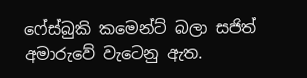ෆේස්බුකි කමෙන්ට් බලා සජිත් අමාරුවේ වැටෙනු ඇත.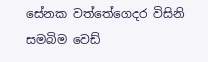සේනක වත්තේගෙදර විසිනි
සමබිම වෙඩ්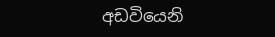අඩවියෙනි